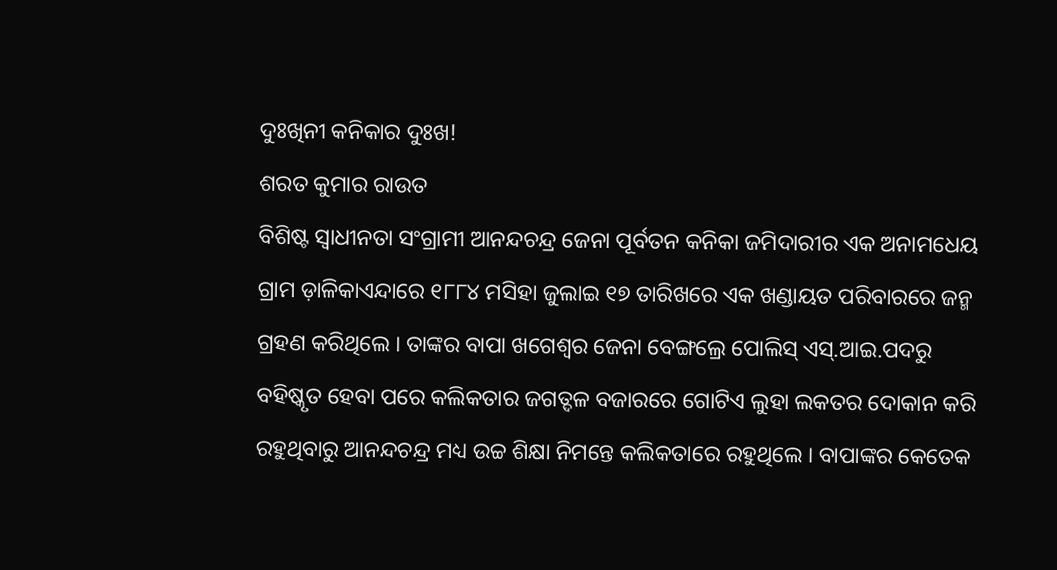ଦୁଃଖିନୀ କନିକାର ଦୁଃଖ!
ଶରତ କୁମାର ରାଉତ
ବିଶିଷ୍ଟ ସ୍ୱାଧୀନତା ସଂଗ୍ରାମୀ ଆନନ୍ଦଚନ୍ଦ୍ର ଜେନା ପୂର୍ବତନ କନିକା ଜମିଦାରୀର ଏକ ଅନାମଧେୟ ଗ୍ରାମ ଡ଼ାଳିକାଏନ୍ଦାରେ ୧୮୮୪ ମସିହା ଜୁଲାଇ ୧୭ ତାରିଖରେ ଏକ ଖଣ୍ଡାୟତ ପରିବାରରେ ଜନ୍ମ ଗ୍ରହଣ କରିଥିଲେ । ତାଙ୍କର ବାପା ଖଗେଶ୍ୱର ଜେନା ବେଙ୍ଗଲ୍ରେ ପୋଲିସ୍ ଏସ୍.ଆଇ.ପଦରୁ ବହିଷ୍କୃତ ହେବା ପରେ କଲିକତାର ଜଗତ୍ଦଳ ବଜାରରେ ଗୋଟିଏ ଲୁହା ଲକତର ଦୋକାନ କରି ରହୁଥିବାରୁ ଆନନ୍ଦଚନ୍ଦ୍ର ମଧ୍ୟ ଉଚ୍ଚ ଶିକ୍ଷା ନିମନ୍ତେ କଲିକତାରେ ରହୁଥିଲେ । ବାପାଙ୍କର କେତେକ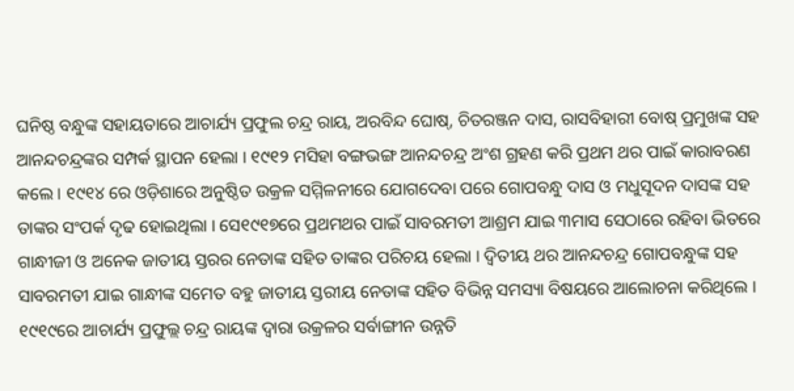ଘନିଷ୍ଠ ବନ୍ଧୁଙ୍କ ସହାୟତାରେ ଆଚାର୍ଯ୍ୟ ପ୍ରଫୁଲ ଚନ୍ଦ୍ର ରାୟ, ଅରବିନ୍ଦ ଘୋଷ୍, ଚିତରଞ୍ଜନ ଦାସ, ରାସବିହାରୀ ବୋଷ୍ ପ୍ରମୁଖଙ୍କ ସହ ଆନନ୍ଦଚନ୍ଦ୍ରଙ୍କର ସମ୍ପର୍କ ସ୍ଥାପନ ହେଲା । ୧୯୧୨ ମସିହା ବଙ୍ଗଭଙ୍ଗ ଆନନ୍ଦଚନ୍ଦ୍ର ଅଂଶ ଗ୍ରହଣ କରି ପ୍ରଥମ ଥର ପାଇଁ କାରାବରଣ କଲେ । ୧୯୧୪ ରେ ଓଡ଼ିଶାରେ ଅନୁଷ୍ଠିତ ଉକ୍ରଳ ସମ୍ମିଳନୀରେ ଯୋଗଦେବା ପରେ ଗୋପବନ୍ଧୁ ଦାସ ଓ ମଧୁସୂଦନ ଦାସଙ୍କ ସହ ତାଙ୍କର ସଂପର୍କ ଦୃଢ ହୋଇଥିଲା । ସେ୧୯୧୭ରେ ପ୍ରଥମଥର ପାଇଁ ସାବରମତୀ ଆଶ୍ରମ ଯାଇ ୩ମାସ ସେଠାରେ ରହିବା ଭିତରେ ଗାନ୍ଧୀଜୀ ଓ ଅନେକ ଜାତୀୟ ସ୍ତରର ନେତାଙ୍କ ସହିତ ତାଙ୍କର ପରିଚୟ ହେଲା । ଦ୍ୱିତୀୟ ଥର ଆନନ୍ଦଚନ୍ଦ୍ର ଗୋପବନ୍ଧୁଙ୍କ ସହ ସାବରମତୀ ଯାଇ ଗାନ୍ଧୀଙ୍କ ସମେତ ବହୁ ଜାତୀୟ ସ୍ତରୀୟ ନେତାଙ୍କ ସହିତ ବିଭିନ୍ନ ସମସ୍ୟା ବିଷୟରେ ଆଲୋଚନା କରିଥିଲେ । ୧୯୧୯ରେ ଆଚାର୍ଯ୍ୟ ପ୍ରଫୁଲ୍ଲ ଚନ୍ଦ୍ର ରାୟଙ୍କ ଦ୍ୱାରା ଉକ୍ରଳର ସର୍ବାଙ୍ଗୀନ ଉନ୍ନତି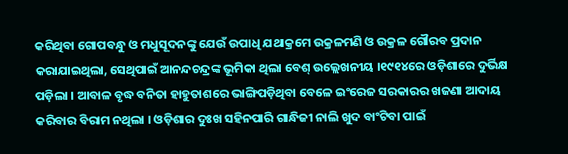କରିଥିବା ଗୋପବନ୍ଧୁ ଓ ମଧୁସୂଦନଙ୍କୁ ଯେଉଁ ଉପାଧି ଯଥାକ୍ରମେ ଉକ୍ରଳମଣି ଓ ଉକ୍ରଳ ଗୌରବ ପ୍ରଦାନ କରାଯାଇଥିଲା, ସେଥିପାଇଁ ଆନନ୍ଦଚନ୍ଦ୍ରଙ୍କ ଭୂମିକା ଥିଲା ବେଶ୍ ଉଲ୍ଲେଖନୀୟ ।୧୯୧୪ରେ ଓଡ଼ିଶାରେ ଦୁର୍ଭିକ୍ଷ ପଡ଼ିଲା । ଆବାଳ ବୃଦ୍ଧ ବନିତା ହାହୁତାଶରେ ଭାଙ୍ଗିପଡ଼ିଥିବା ବେଳେ ଇଂରେଜ ସରକାରର ଖଜଣା ଆଦାୟ କରିବାର ବିରାମ ନଥିଲା । ଓଡ଼ିଶାର ଦୁଃଖ ସହିନପାରି ଗାନ୍ଧିଜୀ ନାଲି ଖୁଦ ବାଂଟିବା ପାଇଁ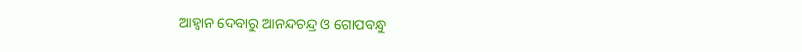ଆହ୍ୱାନ ଦେବାରୁ ଆନନ୍ଦଚନ୍ଦ୍ର ଓ ଗୋପବନ୍ଧୁ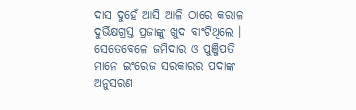ଦାସ ଦୁହେଁ ଆସି ଆଳି ଠାରେ କରାଳ ଦୁର୍ଭିକ୍ଷଗ୍ରସ୍ତ ପ୍ରଜାଙ୍କୁ ଖୁଦ ବାଂଟିଥିଲେ । ସେତେବେଳେ ଜମିଦାର ଓ ପୁଞ୍ଜିପତି ମାନେ ଇଂରେଜ ସରକାରର ପଦାଙ୍କ ଅନୁସରଣ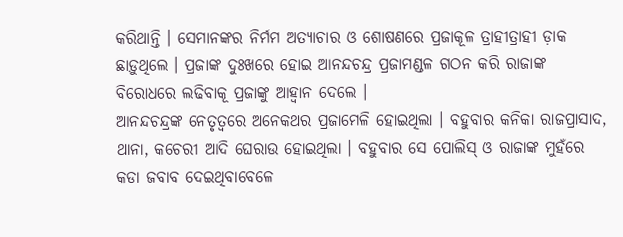କରିଥାନ୍ତି । ସେମାନଙ୍କର ନିର୍ମମ ଅତ୍ୟାଚାର ଓ ଶୋଷଣରେ ପ୍ରଜାକୂଳ ତ୍ରାହୀତ୍ରାହୀ ଡ଼ାକ ଛାଡ଼ୁଥିଲେ । ପ୍ରଜାଙ୍କ ଦୁଃଖରେ ହୋଇ ଆନନ୍ଦଚନ୍ଦ୍ର ପ୍ରଜାମଣ୍ଡଳ ଗଠନ କରି ରାଜାଙ୍କ ବିରୋଧରେ ଲଢିବାକୂ ପ୍ରଜାଙ୍କୁ ଆହ୍ୱାନ ଦେଲେ ।
ଆନନ୍ଦଚନ୍ଦ୍ରଙ୍କ ନେତୃତ୍ୱରେ ଅନେକଥର ପ୍ରଜାମେଳି ହୋଇଥିଲା । ବହୁବାର କନିକା ରାଜପ୍ରାସାଦ, ଥାନା, କଚେରୀ ଆଦି ଘେରାଉ ହୋଇଥିଲା । ବହୁବାର ସେ ପୋଲିସ୍ ଓ ରାଜାଙ୍କ ମୁହଁରେ କଡା ଜବାବ ଦେଇଥିବାବେଳେ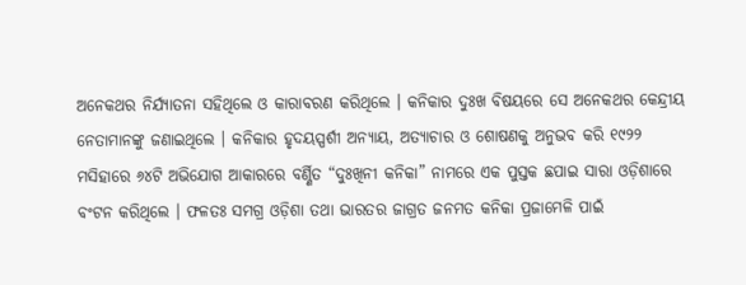ଅନେକଥର ନିର୍ଯ୍ୟାତନା ସହିଥିଲେ ଓ କାରାବରଣ କରିଥିଲେ । କନିକାର ଦୁଃଖ ବିଷୟରେ ସେ ଅନେକଥର କେନ୍ଦ୍ରୀୟ ନେତାମାନଙ୍କୁ ଜଣାଇଥିଲେ । କନିକାର ହୃଦୟସ୍ପର୍ଶୀ ଅନ୍ୟାୟ, ଅତ୍ୟାଚାର ଓ ଶୋଷଣକୁ ଅନୁଭବ କରି ୧୯୨୨ ମସିହାରେ ୬୪ଟି ଅଭିଯୋଗ ଆକାରରେ ବର୍ଣ୍ଣିତ “ଦୁଃଖିନୀ କନିକା” ନାମରେ ଏକ ପୁସ୍ତକ ଛପାଇ ସାରା ଓଡ଼ିଶାରେ ବଂଟନ କରିଥିଲେ । ଫଳତଃ ସମଗ୍ର ଓଡ଼ିଶା ତଥା ଭାରତର ଜାଗ୍ରତ ଜନମତ କନିକା ପ୍ରଜାମେଳି ପାଇଁ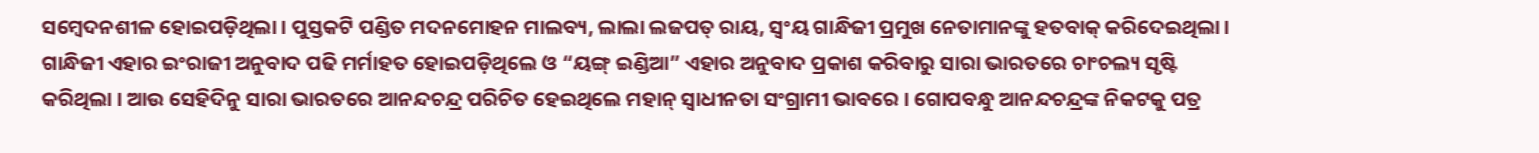ସମ୍ବେଦନଶୀଳ ହୋଇପଡ଼ିଥିଲା । ପୁସ୍ତକଟି ପଣ୍ଡିତ ମଦନମୋହନ ମାଲବ୍ୟ, ଲାଲା ଲଜପତ୍ ରାୟ, ସ୍ୱଂୟ ଗାନ୍ଧିଜୀ ପ୍ରମୁଖ ନେତାମାନଙ୍କୁ ହତବାକ୍ କରିଦେଇଥିଲା । ଗାନ୍ଧିଜୀ ଏହାର ଇଂରାଜୀ ଅନୁବାଦ ପଢି ମର୍ମାହତ ହୋଇପଡ଼ିଥିଲେ ଓ “ୟଙ୍ଗ୍ ଇଣ୍ଡିଆ” ଏହାର ଅନୁବାଦ ପ୍ରକାଶ କରିବାରୁ ସାରା ଭାରତରେ ଚାଂଚଲ୍ୟ ସୃଷ୍ଟି କରିଥିଲା । ଆଉ ସେହିଦିନୁ ସାରା ଭାରତରେ ଆନନ୍ଦଚନ୍ଦ୍ର ପରିଚିତ ହେଇଥିଲେ ମହାନ୍ ସ୍ୱାଧୀନତା ସଂଗ୍ରାମୀ ଭାବରେ । ଗୋପବନ୍ଧୁ ଆନନ୍ଦଚନ୍ଦ୍ରଙ୍କ ନିକଟକୁ ପତ୍ର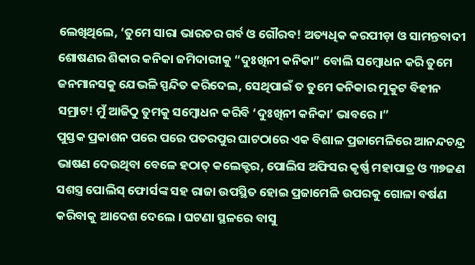ଲେଖିଥିଲେ, ‘ତୁମେ ସାରା ଭାରତର ଗର୍ବ ଓ ଗୌରବ! ଅତ୍ୟଧିକ କରପୀଡ଼ା ଓ ସାମନ୍ତବାଦୀ ଶୋଷଣର ଶିକାର କନିକା ଜମିଦାରୀକୁ “ଦୁଃଖିନୀ କନିକା” ବୋଲି ସମ୍ବୋଧନ କରି ତୁମେ ଜନମାନସକୁ ଯେଭଳି ସ୍ପନ୍ଦିତ କରିଦେଲ, ସେଥିପାଇଁ ତ ତୁମେ କନିକାର ମୁକୁଟ ବିହୀନ ସମ୍ରାଟ! ମୁଁ ଆଜିଠୁ ତୁମକୁ ସମ୍ବୋଧନ କରିବି ‘ଦୁଃଖିନୀ କନିକା’ ଭାବରେ ।”
ପୁସ୍ତକ ପ୍ରକାଶନ ପରେ ପରେ ପତରପୁର ଘାଟଠାରେ ଏକ ବିଶାଳ ପ୍ରଜାମେଳିରେ ଆନନ୍ଦଚନ୍ଦ୍ର ଭାଷଣ ଦେଉଥିବା ବେଳେ ହଠାତ୍ କଲେକ୍ଟର, ପୋଲିସ ଅଫିସର କୃର୍ଷ୍ଣ ମହାପାତ୍ର ଓ ୩୭ଜଣ ସଶସ୍ତ୍ର ପୋଲିସ୍ ଫୋର୍ସଙ୍କ ସହ ରାଜା ଉପସ୍ଥିତ ହୋଇ ପ୍ରଜାମେଳି ଉପରକୁ ଗୋଳା ବର୍ଷଣ କରିବାକୁ ଆଦେଶ ଦେଲେ । ଘଟଣା ସ୍ଥଳରେ ବାସୁ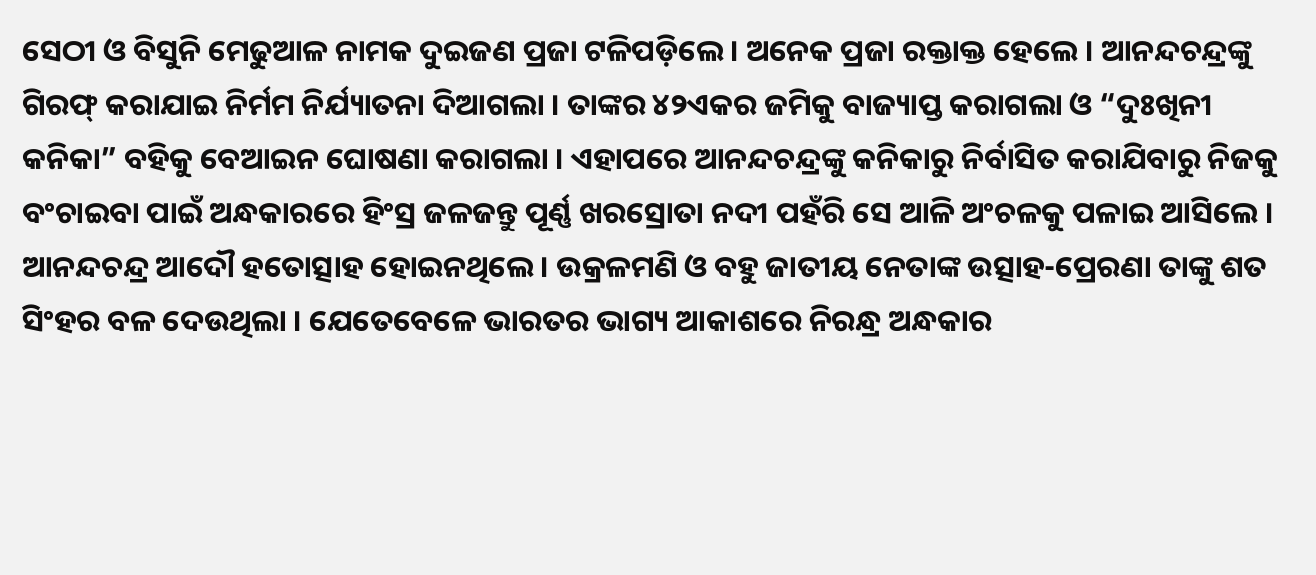ସେଠୀ ଓ ବିସୁନି ମେଢୁଆଳ ନାମକ ଦୁଇଜଣ ପ୍ରଜା ଟଳିପଡ଼ିଲେ । ଅନେକ ପ୍ରଜା ରକ୍ତାକ୍ତ ହେଲେ । ଆନନ୍ଦଚନ୍ଦ୍ରଙ୍କୁ ଗିରଫ୍ କରାଯାଇ ନିର୍ମମ ନିର୍ଯ୍ୟାତନା ଦିଆଗଲା । ତାଙ୍କର ୪୨ଏକର ଜମିକୁ ବାଜ୍ୟାପ୍ତ କରାଗଲା ଓ “ଦୁଃଖିନୀ କନିକା” ବହିକୁ ବେଆଇନ ଘୋଷଣା କରାଗଲା । ଏହାପରେ ଆନନ୍ଦଚନ୍ଦ୍ରଙ୍କୁ କନିକାରୁ ନିର୍ବାସିତ କରାଯିବାରୁ ନିଜକୁ ବଂଚାଇବା ପାଇଁ ଅନ୍ଧକାରରେ ହିଂସ୍ର ଜଳଜନ୍ତୁ ପୂର୍ଣ୍ଣ ଖରସ୍ରୋତା ନଦୀ ପହଁରି ସେ ଆଳି ଅଂଚଳକୁ ପଳାଇ ଆସିଲେ । ଆନନ୍ଦଚନ୍ଦ୍ର ଆଦୌ ହତୋତ୍ସାହ ହୋଇନଥିଲେ । ଉକ୍ରଳମଣି ଓ ବହୁ ଜାତୀୟ ନେତାଙ୍କ ଉତ୍ସାହ-ପ୍ରେରଣା ତାଙ୍କୁ ଶତ ସିଂହର ବଳ ଦେଉଥିଲା । ଯେତେବେଳେ ଭାରତର ଭାଗ୍ୟ ଆକାଶରେ ନିରନ୍ଧ୍ର ଅନ୍ଧକାର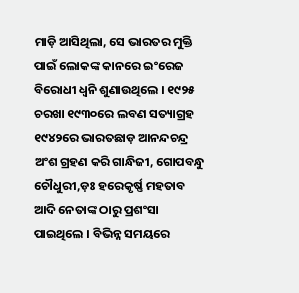ମାଡ଼ି ଆସିଥିଲା, ସେ ଭାରତର ମୁକ୍ତି ପାଇଁ ଲୋକଙ୍କ କାନରେ ଇଂରେଜ ବିରୋଧୀ ଧ୍ୱନି ଶୁଣାଉଥିଲେ । ୧୯୨୫ ଚରଖା ୧୯୩୦ରେ ଲବଣ ସତ୍ୟାଗ୍ରହ ୧୯୪୨ରେ ଭାରତଛାଡ଼ ଆନନ୍ଦଚନ୍ଦ୍ର ଅଂଶ ଗ୍ରହଣ କରି ଗାନ୍ଧିଜୀ, ଗୋପବନ୍ଧୁ ଚୌଧୁରୀ,ଡ଼ଃ ହରେକୃର୍ଷ୍ଣ ମହତାବ ଆଦି ନେତାଙ୍କ ଠାରୁ ପ୍ରଶଂସା ପାଇଥିଲେ । ବିଭିନ୍ନ ସମୟରେ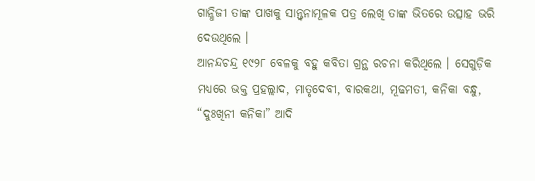ଗାନ୍ଧିଜୀ ତାଙ୍କ ପାଖକୁ ସାନ୍ତ୍ୱନାମୂଳକ ପତ୍ର ଲେଖି ତାଙ୍କ ଭିତରେ ଉତ୍ସାହ ଭରି ଦେଉଥିଲେ ।
ଆନନ୍ଦଚନ୍ଦ୍ର ୧୯୨୮ ବେଳକୁ ବହୁ କବିତା ଗ୍ରନ୍ଥ ରଚନା କରିଥିଲେ । ସେଗୁଡ଼ିକ ମଧ୍ୟରେ ଭକ୍ତ ପ୍ରହଲ୍ଲାଦ, ମାତୃଦେବୀ, ବାରକଥା, ମୂଢମତୀ, କନିକା ବନ୍ଧୁ, “ଦୁଃଖିନୀ କନିକା” ଆଦି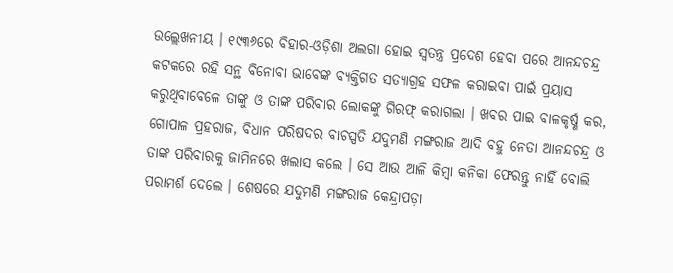ଉଲ୍ଲେଖନୀୟ । ୧୯୩୬ରେ ବିହାର-ଓଡ଼ିଶା ଅଲଗା ହୋଇ ସ୍ୱତନ୍ତ୍ର ପ୍ରଦେଶ ହେବା ପରେ ଆନନ୍ଦଚନ୍ଦ୍ର କଟକରେ ରହି ସନ୍ଥ ବିନୋବା ଭାବେଙ୍କ ବ୍ୟକ୍ତିଗତ ସତ୍ୟାଗ୍ରହ ସଫଳ କରାଇବା ପାଇଁ ପ୍ରୟାସ କରୁଥିବାବେଳେ ତାଙ୍କୁ ଓ ତାଙ୍କ ପରିବାର ଲୋକଙ୍କୁ ଗିରଫ୍ କରାଗଲା । ଖବର ପାଇ ବାଳକୃର୍ଷ୍ଣ କର, ଗୋପାଳ ପ୍ରହରାଜ, ବିଧାନ ପରିଷଦର ବାଚସ୍ପତି ଯଦୁମଣି ମଙ୍ଗରାଜ ଆଦି ବହୁ ନେତା ଆନନ୍ଦଚନ୍ଦ୍ର ଓ ତାଙ୍କ ପରିବାରକୁ ଜାମିନରେ ଖଲାସ କଲେ । ସେ ଆଉ ଆଳି କିମ୍ବା କନିକା ଫେରନ୍ତୁ ନାହିଁ ବୋଲି ପରାମର୍ଶ ଦେଲେ । ଶେଷରେ ଯଦୁମଣି ମଙ୍ଗରାଜ କେନ୍ଦ୍ରାପଡ଼ା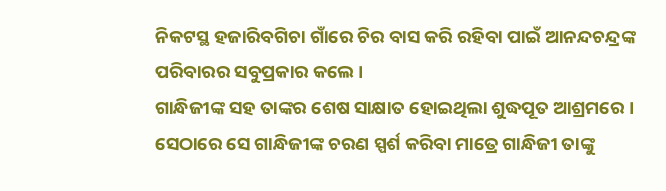ନିକଟସ୍ଥ ହଜାରିବଗିଚା ଗାଁରେ ଚିର ବାସ କରି ରହିବା ପାଇଁ ଆନନ୍ଦଚନ୍ଦ୍ରଙ୍କ ପରିବାରର ସବୁପ୍ରକାର କଲେ ।
ଗାନ୍ଧିଜୀଙ୍କ ସହ ତାଙ୍କର ଶେଷ ସାକ୍ଷାତ ହୋଇଥିଲା ଶୁଦ୍ଧପୂତ ଆଶ୍ରମରେ । ସେଠାରେ ସେ ଗାନ୍ଧିଜୀଙ୍କ ଚରଣ ସ୍ପର୍ଶ କରିବା ମାତ୍ରେ ଗାନ୍ଧିଜୀ ତାଙ୍କୁ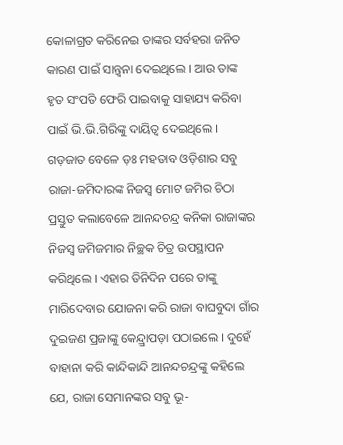କୋଳାଗ୍ରତ କରିନେଇ ତାଙ୍କର ସର୍ବହରା ଜନିତ କାରଣ ପାଇଁ ସାନ୍ତ୍ୱନା ଦେଇଥିଲେ । ଆଉ ତାଙ୍କ ହୃତ ସଂପତି ଫେରି ପାଇବାକୁ ସାହାଯ୍ୟ କରିବା ପାଇଁ ଭି.ଭି.ଗିରିଙ୍କୁ ଦାୟିତ୍ୱ ଦେଇଥିଲେ । ଗଡ଼ଜାତ ବେଳେ ଡ଼ଃ ମହତାବ ଓଡ଼ିଶାର ସବୁ ରାଜା-ଜମିଦାରଙ୍କ ନିଜସ୍ୱ ମୋଟ ଜମିର ଚିଠା ପ୍ରସ୍ତୁତ କଲାବେଳେ ଆନନ୍ଦଚନ୍ଦ୍ର କନିକା ରାଜାଙ୍କର ନିଜସ୍ୱ ଜମିଜମାର ନିଚ୍ଛକ ଚିତ୍ର ଉପସ୍ଥାପନ କରିଥିଲେ । ଏହାର ତିନିଦିନ ପରେ ତାଙ୍କୁ ମାରିଦେବାର ଯୋଜନା କରି ରାଜା ବାଘବୁଦା ଗାଁର ଦୁଇଜଣ ପ୍ରଜାଙ୍କୁ କେନ୍ଦ୍ର୍ରାପଡ଼ା ପଠାଇଲେ । ଦୁହେଁ ବାହାନା କରି କାନ୍ଦିକାନ୍ଦି ଆନନ୍ଦଚନ୍ଦ୍ରଙ୍କୁ କହିଲେ ଯେ, ରାଜା ସେମାନଙ୍କର ସବୁ ଭୂ-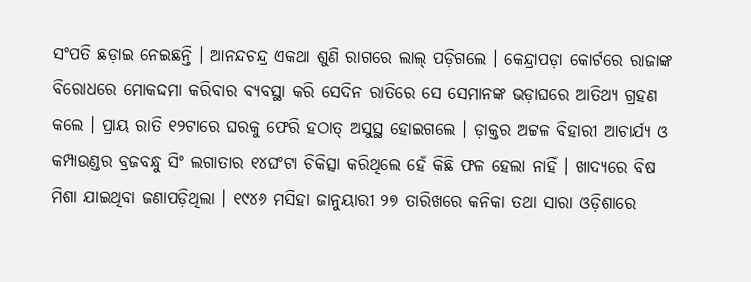ସଂପତି ଛଡ଼ାଇ ନେଇଛନ୍ତି । ଆନନ୍ଦଚନ୍ଦ୍ର ଏକଥା ଶୁଣି ରାଗରେ ଲାଲ୍ ପଡ଼ିଗଲେ । କେନ୍ଦ୍ରାପଡ଼ା କୋର୍ଟରେ ରାଜାଙ୍କ ବିରୋଧରେ ମୋକଦ୍ଦମା କରିବାର ବ୍ୟବସ୍ଥା କରି ସେଦିନ ରାତିରେ ସେ ସେମାନଙ୍କ ଭଡ଼ାଘରେ ଆତିଥ୍ୟ ଗ୍ରହଣ କଲେ । ପ୍ରାୟ ରାତି ୧୨ଟାରେ ଘରକୁ ଫେରି ହଠାତ୍ ଅସୁସ୍ଥ ହୋଇଗଲେ । ଡ଼ାକ୍ତର ଅଟ୍ଟଳ ବିହାରୀ ଆଚାର୍ଯ୍ୟ ଓ କମ୍ପାଉଣ୍ଡର ବ୍ରଜବନ୍ଧୁ ସିଂ ଲଗାତାର ୧୪ଘଂଟା ଚିକିତ୍ସା କରିଥିଲେ ହେଁ କିଛି ଫଳ ହେଲା ନାହିଁ । ଖାଦ୍ୟରେ ବିଷ ମିଶା ଯାଇଥିବା ଜଣାପଡ଼ିଥିଲା । ୧୯୪୬ ମସିହା ଜାନୁୟାରୀ ୨୭ ତାରିଖରେ କନିକା ତଥା ସାରା ଓଡ଼ିଶାରେ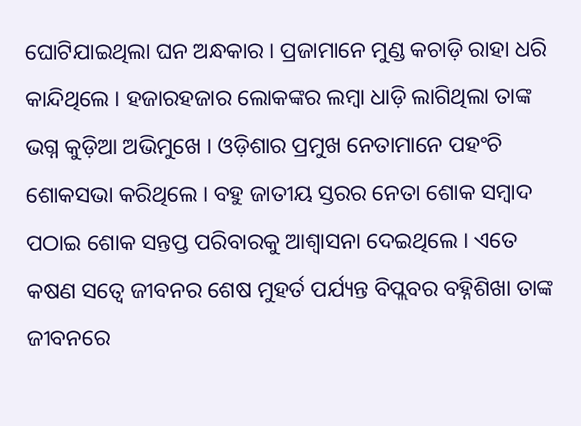ଘୋଟିଯାଇଥିଲା ଘନ ଅନ୍ଧକାର । ପ୍ରଜାମାନେ ମୁଣ୍ଡ କଚାଡ଼ି ରାହା ଧରି କାନ୍ଦିଥିଲେ । ହଜାରହଜାର ଲୋକଙ୍କର ଲମ୍ବା ଧାଡ଼ି ଲାଗିଥିଲା ତାଙ୍କ ଭଗ୍ନ କୁଡ଼ିଆ ଅଭିମୁଖେ । ଓଡ଼ିଶାର ପ୍ରମୁଖ ନେତାମାନେ ପହଂଚି ଶୋକସଭା କରିଥିଲେ । ବହୁ ଜାତୀୟ ସ୍ତରର ନେତା ଶୋକ ସମ୍ବାଦ ପଠାଇ ଶୋକ ସନ୍ତପ୍ତ ପରିବାରକୁ ଆଶ୍ୱାସନା ଦେଇଥିଲେ । ଏତେ କଷଣ ସତ୍ୱେ ଜୀବନର ଶେଷ ମୁହର୍ତ ପର୍ଯ୍ୟନ୍ତ ବିପ୍ଲବର ବହ୍ନିଶିଖା ତାଙ୍କ ଜୀବନରେ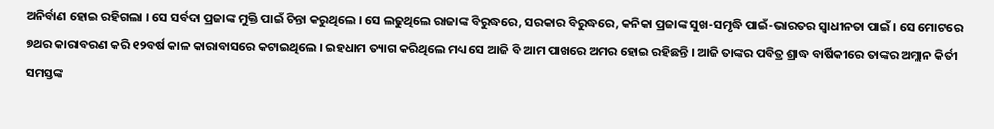ଅନିର୍ବାଣ ହୋଇ ରହିଗଲା । ସେ ସର୍ବଦା ପ୍ରଜାଙ୍କ ମୁକ୍ତି ପାଇଁ ଚିନ୍ତା କରୁଥିଲେ । ସେ ଲଢୁଥିଲେ ରାଜାଙ୍କ ବିରୁଦ୍ଧରେ, ସରକାର ବିରୁଦ୍ଧରେ, କନିକା ପ୍ରଜାଙ୍କ ସୁଖ-ସମୃଦ୍ଧି ପାଇଁ-ଭାରତର ସ୍ୱାଧୀନତା ପାଇଁ । ସେ ମୋଟରେ ୭ଥର କାରାବରଣ କରି ୧୨ବର୍ଷ କାଳ କାରାବାସରେ କଟାଇଥିଲେ । ଇହଧାମ ତ୍ୟାଗ କରିଥିଲେ ମଧ୍ୟ ସେ ଆଜି ବି ଆମ ପାଖରେ ଅମର ହୋଇ ରହିଛନ୍ତି । ଆଜି ତାଙ୍କର ପବିତ୍ର ଶ୍ରାଦ୍ଧ ବାର୍ଷିକୀରେ ତାଙ୍କର ଅମ୍ଲାନ କିର୍ତୀ ସମସ୍ତଙ୍କ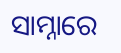ସାମ୍ନାରେ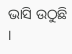ଭାସି ଉଠୁଛି ।